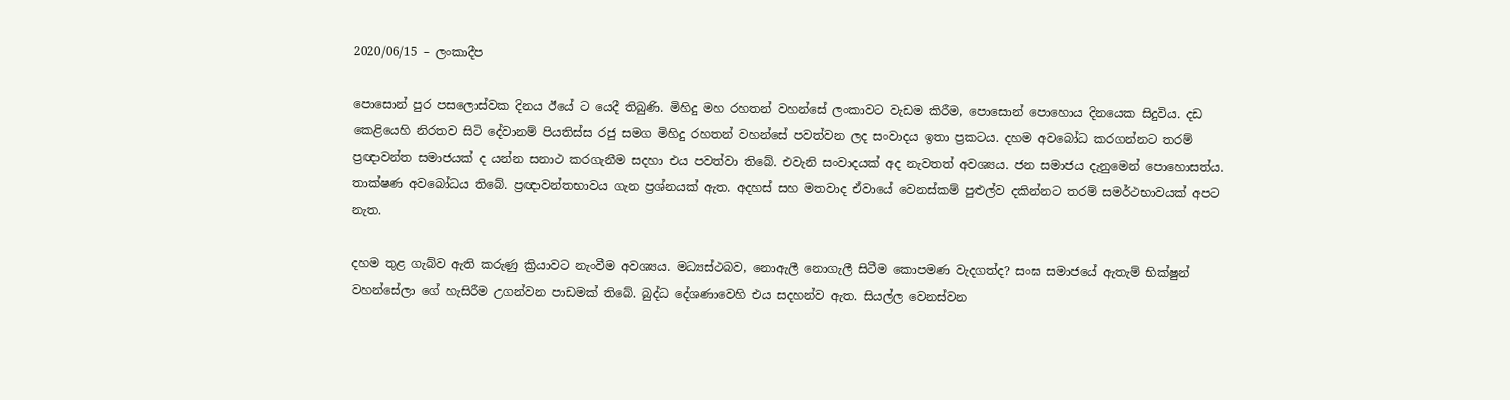2020/06/15 – ලංකාදීප

පොසොන් පුර පසලොස්වක දිනය ඊයේ ට යෙදී තිබුණි. මිහිදු මහ රහතන් වහන්සේ ලංකාවට වැඩම කිරීම, පොසොන් පොහොය දිනයෙක සිදුවිය. දඩ කෙළියෙහි නිරතව සිටි දේවානම් පියතිස්ස රජු සමග මිහිදු රහතන් වහන්සේ පවත්වන ලද සංවාදය ඉතා ප්‍රකටය. දහම අවබෝධ කරගන්නට තරම් ප්‍රඥාවන්ත සමාජයක් ද යන්න සනාථ කරගැනීම සදහා එය පවත්වා තිබේ. එවැනි සංවාදයක් අද නැවතත් අවශ්‍යය. ජන සමාජය දැනුමෙන් පොහොසත්ය. තාක්ෂණ අවබෝධය තිබේ. ප්‍රඥාවන්තභාවය ගැන ප්‍රශ්නයක් ඇත. අදහස් සහ මතවාද ඒවායේ වෙනස්කම් පුළුල්ව දකින්නට තරම් සමර්ථභාවයක් අපට නැත.

දහම තුළ ගැබ්ව ඇති කරුණු ක්‍රියාවට නැංවීම අවශ්‍යය. මධ්‍යස්ථබව, නොඇලී නොගැලී සිටීම කොපමණ වැදගත්ද? සංඝ සමාජයේ ඇතැම් භික්ෂුන් වහන්සේලා ගේ හැසිරීම උගන්වන පාඩමක් තිබේ. බුද්ධ දේශණාවෙහි එය සදහන්ව ඇත. සියල්ල වෙනස්වන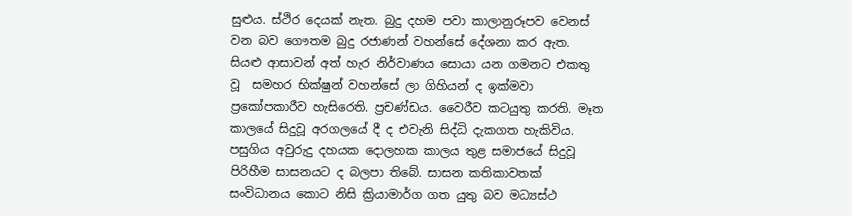සුළුය. ස්ථිර දෙයක් නැත. බුදු දහම පවා කාලානුරූපව වෙනස් වන බව ගෞතම බුදු රජාණන් වහන්සේ දේශනා කර ඇත. සියළු ආසාවන් අත් හැර නිර්වාණය සොයා යන ගමනට එකතු වූ  සමහර භික්ෂුන් වහන්සේ ලා ගිහියන් ද ඉක්මවා ප්‍රකෝපකාරීව හැසිරෙති. ප්‍රචණ්ඩය. වෛරීව කටයුතු කරති. මෑත කාලයේ සිදුවූ අරගලයේ දී ද එවැනි සිද්ධි දැකගත හැකිවිය. පසුගිය අවුරුදු දහයක දොලහක කාලය තුළ සමාජයේ සිදුවූ පිරිහීම සාසනයට ද බලපා තිබේ. සාසන කතිකාවතක් සංවිධානය කොට නිසි ක්‍රියාමාර්ග ගත යුතු බව මධ්‍යස්ථ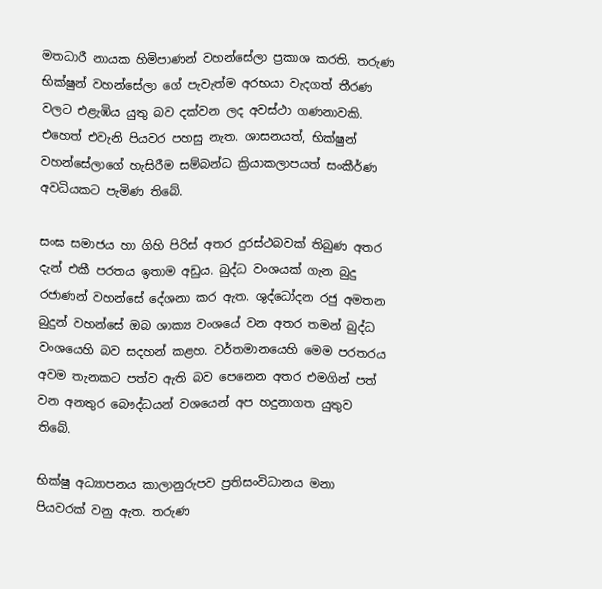මතධාරී නායක හිමිපාණන් වහන්සේලා ප්‍රකාශ කරති. තරුණ භික්ෂුන් වහන්සේලා ගේ පැවැත්ම අරභයා වැදගත් තීරණ වලට එළැඹිය යුතු බව දක්වන ලද අවස්ථා ගණනාවකි. එහෙත් එවැනි පියවර පහසු නැත. ශාසනයත්, භික්ෂුන් වහන්සේලාගේ හැසිරීම සම්බන්ධ ක්‍රියාකලාපයත් සංකීර්ණ අවධියකට පැමිණ තිබේ.

සංඝ සමාජය හා ගිහි පිරිස් අතර දුරස්ථබවක් තිබුණ අතර දැන් එකී පරතය ඉතාම අඩුය. බුද්ධ වංශයක් ගැන බුදු රජාණන් වහන්සේ දේශනා කර ඇත. ශුද්ධෝදන රජු අමතන බුදුන් වහන්සේ ඔබ ශාක්‍ය වංශයේ වන අතර තමන් බුද්ධ වංශයෙහි බව සදහන් කළහ. වර්තමානයෙහි මෙම පරතරය අවම තැනකට පත්ව ඇති බව පෙනෙන අතර එමගින් පත් වන අනතුර බෞද්ධයන් වශයෙන් අප හදුනාගත යුතුව තිබේ.

භික්ෂු අධ්‍යාපනය කාලානුරුපව ප්‍රතිසංවිධානය මනා පියවරක් වනු ඇත. තරුණ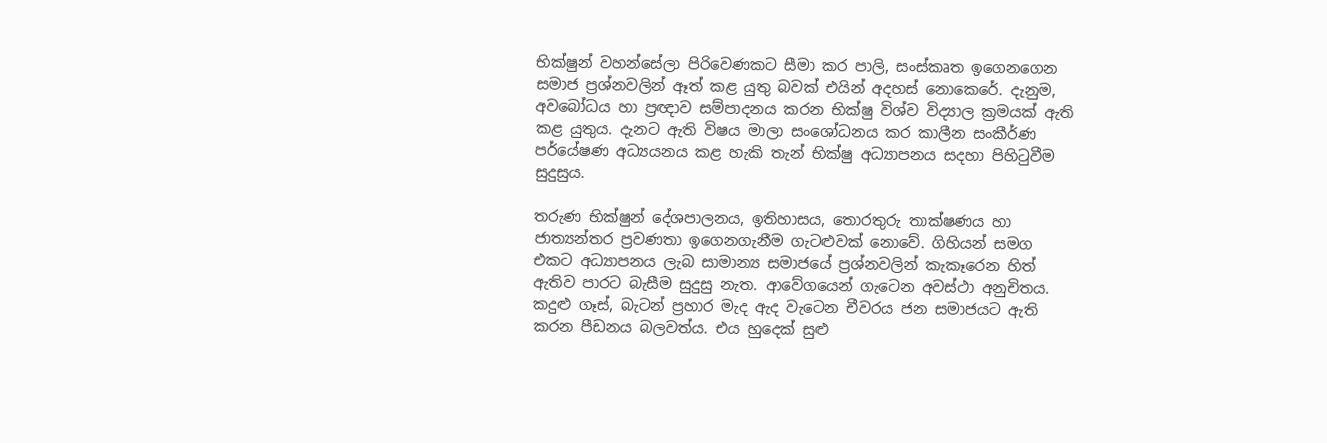භික්ෂුන් වහන්සේලා පිරිවෙණකට සීමා කර පාලි, සංස්කෘත ඉගෙනගෙන සමාජ ප්‍රශ්නවලින් ඈත් කළ යුතු බවක් එයින් අදහස් නොකෙරේ. දැනුම, අවබෝධය හා ප්‍රඥාව සම්පාදනය කරන භික්ෂු විශ්ව විද්‍යාල ක්‍රමයක් ඇති කළ යුතුය. දැනට ඇති විෂය මාලා සංශෝධනය කර කාලීන සංකීර්ණ පර්යේෂණ අධ්‍යයනය කළ හැකි තැන් භික්ෂු අධ්‍යාපනය සදහා පිහිටුවීම සුදුසුය.

තරුණ භික්ෂුන් දේශපාලනය, ඉතිහාසය, තොරතුරු තාක්ෂණය හා ජාත්‍යන්තර ප්‍රවණතා ඉගෙනගැනීම ගැටළුවක් නොවේ. ගිහියන් සමග එකට අධ්‍යාපනය ලැබ සාමාන්‍ය සමාජයේ ප්‍රශ්නවලින් කැකෑරෙන හිත් ඇතිව පාරට බැසීම සුදුසු නැත. ආවේගයෙන් ගැටෙන අවස්ථා අනුචිතය. කදුළු ගෑස්, බැටන් ප්‍රහාර මැද ඇද වැටෙන චීවරය ජන සමාජයට ඇති කරන පීඩනය බලවත්ය. එය හුදෙක් සුළු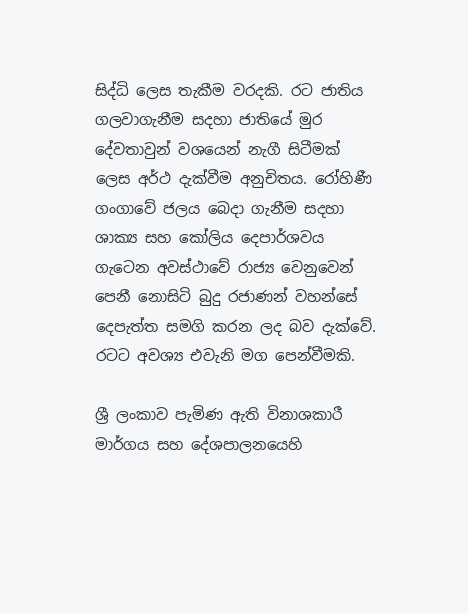සිද්ධි ලෙස තැකීම වරදකි. රට ජාතිය ගලවාගැනීම සදහා ජාතියේ මුර දේවතාවුන් වශයෙන් නැගී සිටීමක් ලෙස අර්ථ දැක්වීම අනුචිතය. රෝහිණී ගංගාවේ ජලය බෙදා ගැනීම සදහා ශාක්‍ය සහ කෝලිය දෙපාර්ශවය ගැටෙන අවස්ථාවේ රාජ්‍ය වෙනුවෙන් පෙනී නොසිටි බුදු රජාණන් වහන්සේ දෙපැත්ත සමගි කරන ලද බව දැක්වේ. රටට අවශ්‍ය එවැනි මග පෙන්වීමකි.

ශ්‍රී ලංකාව පැමිණ ඇති විනාශකාරී මාර්ගය සහ දේශපාලනයෙහි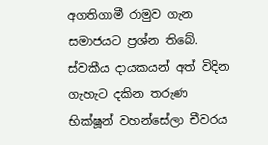අගතිගාමී රාමුව ගැන සමාජයට ප්‍රශ්න තිබේ. ස්වකීය දායකයන් අත් විදින ගැහැට දකින තරුණ භික්ෂූන් වහන්සේලා චීවරය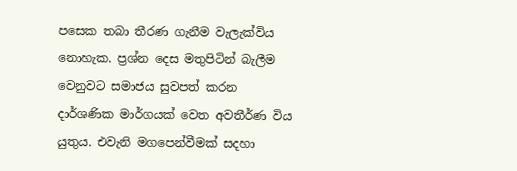පසෙක තබා තීරණ ගැනීම වැලැක්විය නොහැක. ප්‍රශ්න දෙස මතුපිටින් බැලීම වෙනුවට සමාජය සුවපත් කරන දාර්ශණික මාර්ගයක් වෙත අවතීර්ණ විය යුතුය. එවැනි මගපෙන්වීමක් සදහා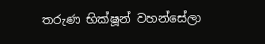තරුණ භික්ෂූන් වහන්සේලා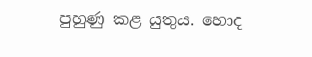පුහුණු කළ යුතුය. හොද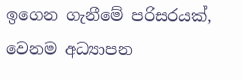ඉගෙන ගැනීමේ පරිසරයක්, වෙනම අධ්‍යාපන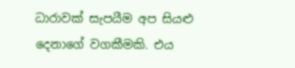ධාරාවක් සැපයීම අප සියළු දෙනාගේ වගකීමකි. එය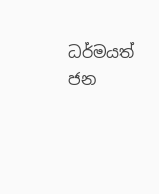ධර්මයත් ජන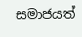සමාජයත්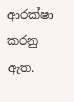ආරක්ෂා කරනු ඇත.